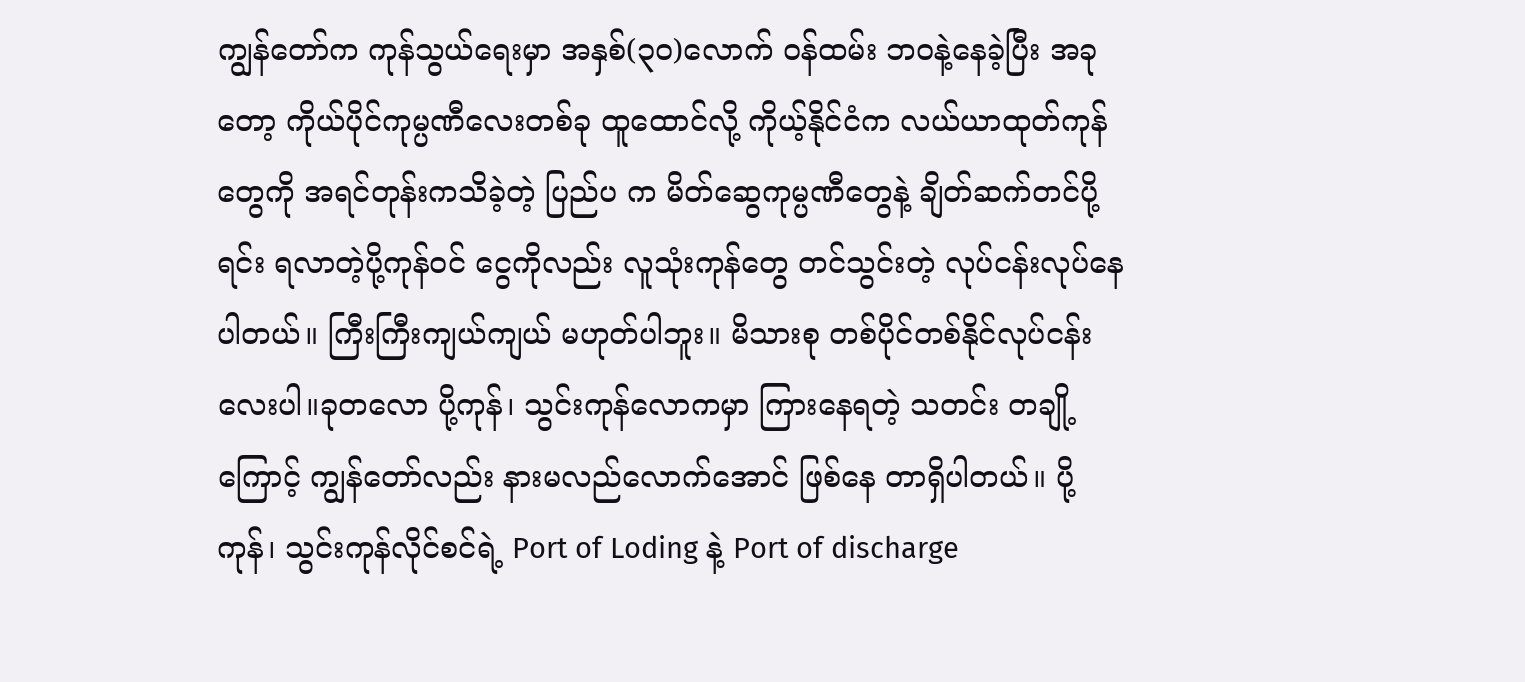ကျွန်တော်က ကုန်သွယ်ရေးမှာ အနှစ်(၃၀)လောက် ဝန်ထမ်း ဘဝနဲ့နေခဲ့ပြီး အခုတော့ ကိုယ်ပိုင်ကုမ္ပဏီလေးတစ်ခု ထူထောင်လို့ ကိုယ့်နိုင်ငံက လယ်ယာထုတ်ကုန်တွေကို အရင်တုန်းကသိခဲ့တဲ့ ပြည်ပ က မိတ်ဆွေကုမ္ပဏီတွေနဲ့ ချိတ်ဆက်တင်ပို့ရင်း ရလာတဲ့ပို့ကုန်ဝင် ငွေကိုလည်း လူသုံးကုန်တွေ တင်သွင်းတဲ့ လုပ်ငန်းလုပ်နေပါတယ်။ ကြီးကြီးကျယ်ကျယ် မဟုတ်ပါဘူး။ မိသားစု တစ်ပိုင်တစ်နိုင်လုပ်ငန်း လေးပါ။ခုတလော ပို့ကုန်၊ သွင်းကုန်လောကမှာ ကြားနေရတဲ့ သတင်း တချို့ကြောင့် ကျွန်တော်လည်း နားမလည်လောက်အောင် ဖြစ်နေ တာရှိပါတယ်။ ပို့ကုန်၊ သွင်းကုန်လိုင်စင်ရဲ့ Port of Loding နဲ့ Port of discharge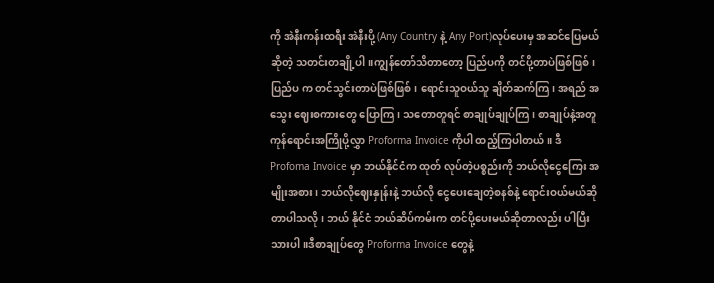ကို အဲနီးကန်းထရီး အဲနီးပို့ (Any Country နဲ့ Any Port)လုပ်ပေးမှ အဆင်ပြေမယ်ဆိုတဲ့ သတင်းတချို့ပါ။ကျွန်တော်သိတာတော့ ပြည်ပကို တင်ပို့တာပဲဖြစ်ဖြစ်၊ ပြည်ပ က တင်သွင်းတာပဲဖြစ်ဖြစ်၊ ရောင်းသူဝယ်သူ ချိတ်ဆက်ကြ၊ အရည် အသွေး ဈေးစကားတွေ ပြောကြ၊ သတောတူရင် စာချုပ်ချုပ်ကြ၊ စာချုပ်နဲ့အတူ ကုန်ရောင်းအကြိုပို့လွှာ Proforma Invoice ကိုပါ ထည့်ကြပါတယ်။ ဒီ Profoma Invoice မှာ ဘယ်နိုင်ငံက ထုတ် လုပ်တဲ့ပစ္စည်းကို ဘယ်လိုငွေကြေး အမျိုးအစား၊ ဘယ်လိုဈေးနှုန်းနဲ့ ဘယ်လို ငွေပေးချေတဲ့စနစ်နဲ့ ရောင်းဝယ်မယ်ဆိုတာပါသလို၊ ဘယ် နိုင်ငံ ဘယ်ဆိပ်ကမ်းက တင်ပို့ပေးမယ်ဆိုတာလည်း ပါပြီးသားပါ။ဒီစာချုပ်တွေ Proforma Invoice တွေနဲ့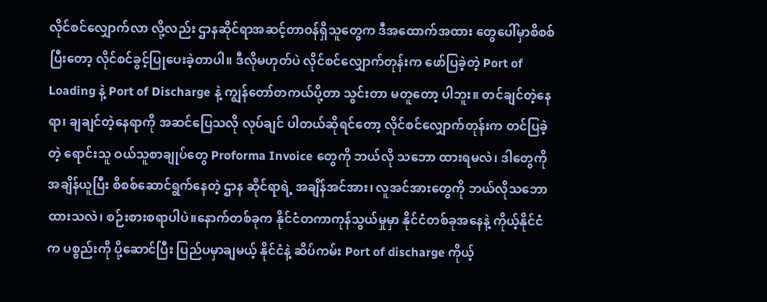လိုင်စင်လျှောက်လာ လို့လည်း ဌာနဆိုင်ရာအဆင့်တာဝန်ရှိသူတွေက ဒီအထောက်အထား တွေပေါ်မှာစိစစ်ပြီးတော့ လိုင်စင်ခွင့်ပြုပေးခဲ့တာပါ။ ဒီလိုမဟုတ်ပဲ လိုင်စင်လျှောက်တုန်းက ဖော်ပြခဲ့တဲ့ Port of Loading နဲ့ Port of Discharge နဲ့ ကျွန်တော်တကယ်ပို့တာ သွင်းတာ မတူတော့ ပါဘူး။ တင်ချင်တဲ့နေရာ၊ ချချင်တဲ့နေရာကို အဆင်ပြေသလို လုပ်ချင် ပါတယ်ဆိုရင်တော့ လိုင်စင်လျှောက်တုန်းက တင်ပြခဲ့တဲ့ ရောင်းသူ ဝယ်သူစာချုပ်တွေ Proforma Invoice တွေကို ဘယ်လို သဘော ထားရမလဲ၊ ဒါတွေကို အချိန်ယူပြီး စိစစ်ဆောင်ရွက်နေတဲ့ ဌာန ဆိုင်ရာရဲ့ အချိန်အင်အား၊ လူအင်အားတွေကို ဘယ်လိုသဘော ထားသလဲ၊ စဉ်းစားစရာပါပဲ။နောက်တစ်ခုက နိုင်ငံတကာကုန်သွယ်မှုမှာ နိုင်ငံတစ်ခုအနေနဲ့ ကိုယ့်နိုင်ငံက ပစ္စည်းကို ပို့ဆောင်ပြီး ပြည်ပမှာချမယ့် နိုင်ငံနဲ့ ဆိပ်ကမ်း Port of discharge ကိုယ့်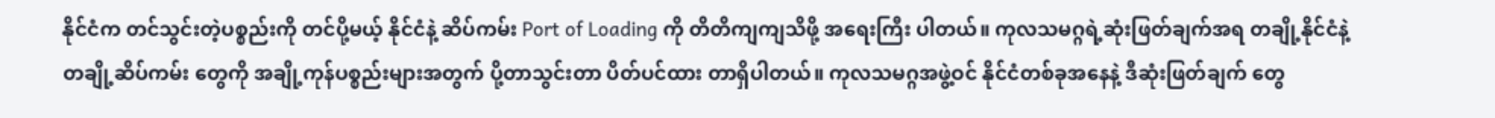နိုင်ငံက တင်သွင်းတဲ့ပစ္စည်းကို တင်ပို့မယ့် နိုင်ငံနဲ့ ဆိပ်ကမ်း Port of Loading ကို တိတိကျကျသိဖို့ အရေးကြီး ပါတယ်။ ကုလသမဂ္ဂရဲ့ဆုံးဖြတ်ချက်အရ တချို့နိုင်ငံနဲ့ တချို့ဆိပ်ကမ်း တွေကို အချို့ကုန်ပစ္စည်းများအတွက် ပို့တာသွင်းတာ ပိတ်ပင်ထား တာရှိပါတယ်။ ကုလသမဂ္ဂအဖွဲ့ဝင် နိုင်ငံတစ်ခုအနေနဲ့ ဒီဆုံးဖြတ်ချက် တွေ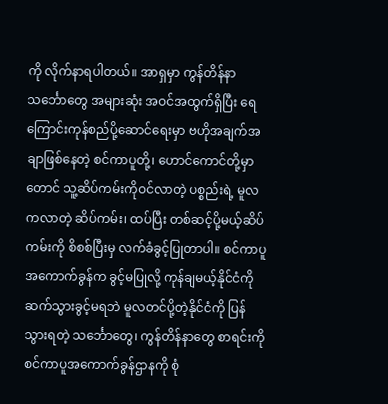ကို လိုက်နာရပါတယ်။ အာရှမှာ ကွန်တိန်နာသင်္ဘောတွေ အများဆုံး အဝင်အထွက်ရှိပြီး ရေကြောင်းကုန်စည်ပို့ဆောင်ရေးမှာ ဗဟိုအချက်အချာဖြစ်နေတဲ့ စင်ကာပူတို့၊ ဟောင်ကောင်တို့မှာတောင် သူ့ဆိပ်ကမ်းကိုဝင်လာတဲ့ ပစ္စည်းရဲ့ မူလကလာတဲ့ ဆိပ်ကမ်း၊ ထပ်ပြီး တစ်ဆင့်ပို့မယ့်ဆိပ်ကမ်းကို စိစစ်ပြီးမှ လက်ခံခွင့်ပြုတာပါ။ စင်ကာပူ အကောက်ခွန်က ခွင့်မပြုလို့ ကုန်ချမယ့်နိုင်ငံကို ဆက်သွားခွင့်မရဘဲ မူလတင်ပို့တဲ့နိုင်ငံကို ပြန်သွားရတဲ့ သင်္ဘောတွေ၊ ကွန်တိန်နာတွေ စာရင်းကို စင်ကာပူအကောက်ခွန်ဌာနကို စုံ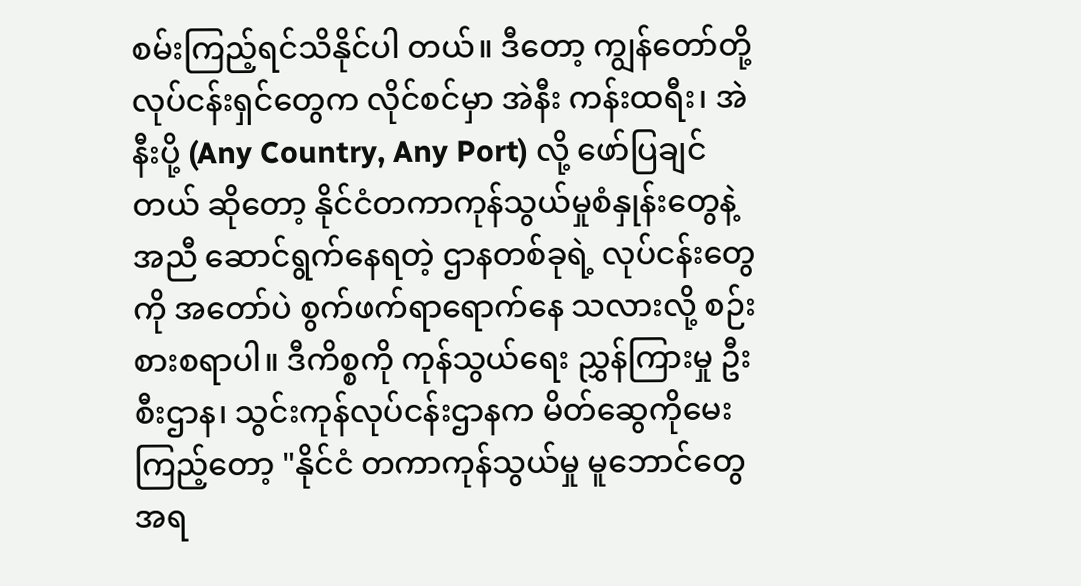စမ်းကြည့်ရင်သိနိုင်ပါ တယ်။ ဒီတော့ ကျွန်တော်တို့လုပ်ငန်းရှင်တွေက လိုင်စင်မှာ အဲနီး ကန်းထရီး၊ အဲနီးပို့ (Any Country, Any Port) လို့ ဖော်ပြချင်တယ် ဆိုတော့ နိုင်ငံတကာကုန်သွယ်မှုစံနှုန်းတွေနဲ့အညီ ဆောင်ရွက်နေရတဲ့ ဌာနတစ်ခုရဲ့ လုပ်ငန်းတွေကို အတော်ပဲ စွက်ဖက်ရာရောက်နေ သလားလို့ စဉ်းစားစရာပါ။ ဒီကိစ္စကို ကုန်သွယ်ရေး ညွှန်ကြားမှု ဦးစီးဌာန၊ သွင်းကုန်လုပ်ငန်းဌာနက မိတ်ဆွေကိုမေးကြည့်တော့ "နိုင်ငံ တကာကုန်သွယ်မှု မူဘောင်တွေအရ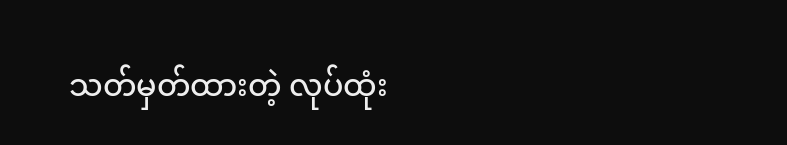သတ်မှတ်ထားတဲ့ လုပ်ထုံး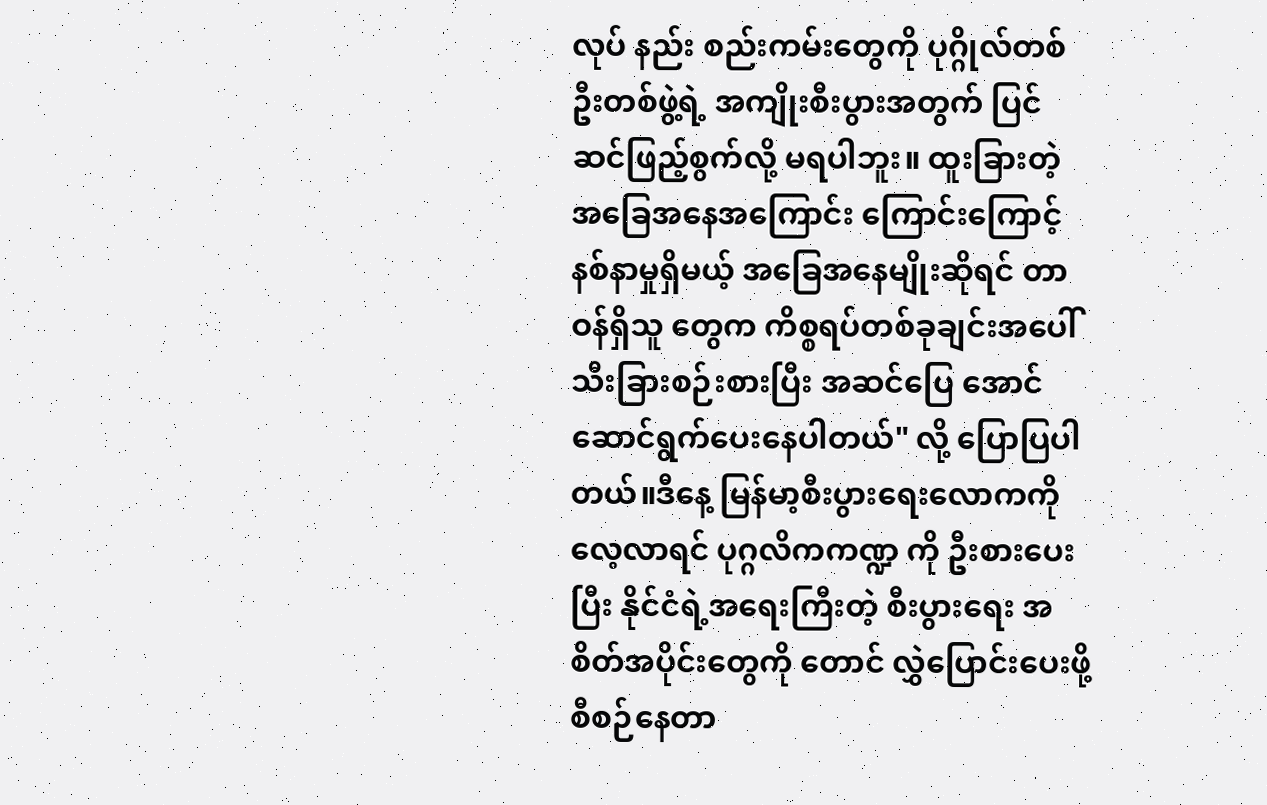လုပ် နည်း စည်းကမ်းတွေကို ပုဂ္ဂိုလ်တစ်ဦးတစ်ဖွဲ့ရဲ့ အကျိုးစီးပွားအတွက် ပြင်ဆင်ဖြည့်စွက်လို့ မရပါဘူး။ ထူးခြားတဲ့ အခြေအနေအကြောင်း ကြောင်းကြောင့် နစ်နာမှုရှိမယ့် အခြေအနေမျိုးဆိုရင် တာဝန်ရှိသူ တွေက ကိစ္စရပ်တစ်ခုချင်းအပေါ် သီးခြားစဉ်းစားပြီး အဆင်ပြေ အောင်ဆောင်ရွက်ပေးနေပါတယ်" လို့ ပြောပြပါတယ်။ဒီနေ့ မြန်မာ့စီးပွားရေးလောကကို လေ့လာရင် ပုဂ္ဂလိကကဏ္ဍ ကို ဦးစားပေးပြီး နိုင်ငံရဲ့အရေးကြီးတဲ့ စီးပွားရေး အစိတ်အပိုင်းတွေကို တောင် လွှဲပြောင်းပေးဖို့ စီစဉ်နေတာ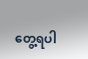တွေ့ရပါ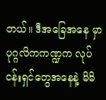တယ်။ ဒီအခြေအနေ မှာ ပုဂ္ဂလိကကဏ္ဍက လုပ်ငန်းရှင်တွေအနေနဲ့ မိမိ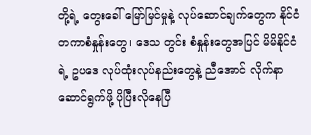တို့ရဲ့ တွေးခေါ် မြော်မြင်မှုနဲ့ လုပ်ဆောင်ချက်တွေက နိုင်ငံတကာစံနှုန်းတွေ၊ ဒေသ တွင်း စံနှုန်းတွေအပြင် မိမိနိုင်ငံရဲ့ ဥပဒေ လုပ်ထုံးလုပ်နည်းတွေနဲ့ ညီအောင် လိုက်နာဆောင်ရွက်ဖို့ ပိုပြီးလိုနေပြီ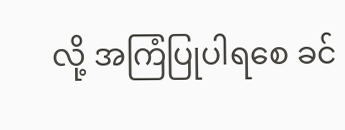လို့ အကြံပြုပါရစေ ခင်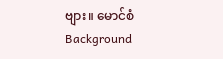ဗျား။ မောင်စံ
Background